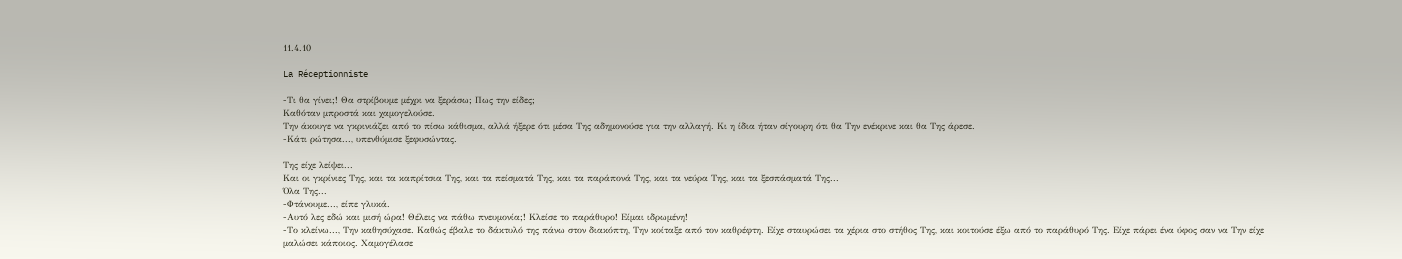11.4.10

La Réceptionniste

-Τι θα γίνει;! Θα στρίβουμε μέχρι να ξεράσω; Πως την είδες;
Καθόταν μπροστά και χαμογελούσε.
Την άκουγε να γκρινιάζει από το πίσω κάθισμα, αλλά ήξερε ότι μέσα Της αδημονούσε για την αλλαγή. Κι η ίδια ήταν σίγουρη ότι θα Την ενέκρινε και θα Της άρεσε.
-Κάτι ρώτησα..., υπενθύμισε ξεφυσώντας.

Της είχε λείψει...
Και οι γκρίνιες Της, και τα καπρίτσια Της, και τα πείσματά Της, και τα παράπονά Της, και τα νεύρα Της, και τα ξεσπάσματά Της...
Όλα Της...
-Φτάνουμε..., είπε γλυκά.
-Αυτό λες εδώ και μισή ώρα! Θέλεις να πάθω πνευμονία;! Κλείσε το παράθυρο! Είμαι ιδρωμένη!
-Το κλείνω..., Την καθησύχασε. Καθώς έβαλε το δάκτυλό της πάνω στον διακόπτη, Την κοίταξε από τον καθρέφτη. Είχε σταυρώσει τα χέρια στο στήθος Της, και κοιτούσε έξω από το παράθυρό Της. Είχε πάρει ένα ύφος σαν να Την είχε μαλώσει κάποιος. Χαμογέλασε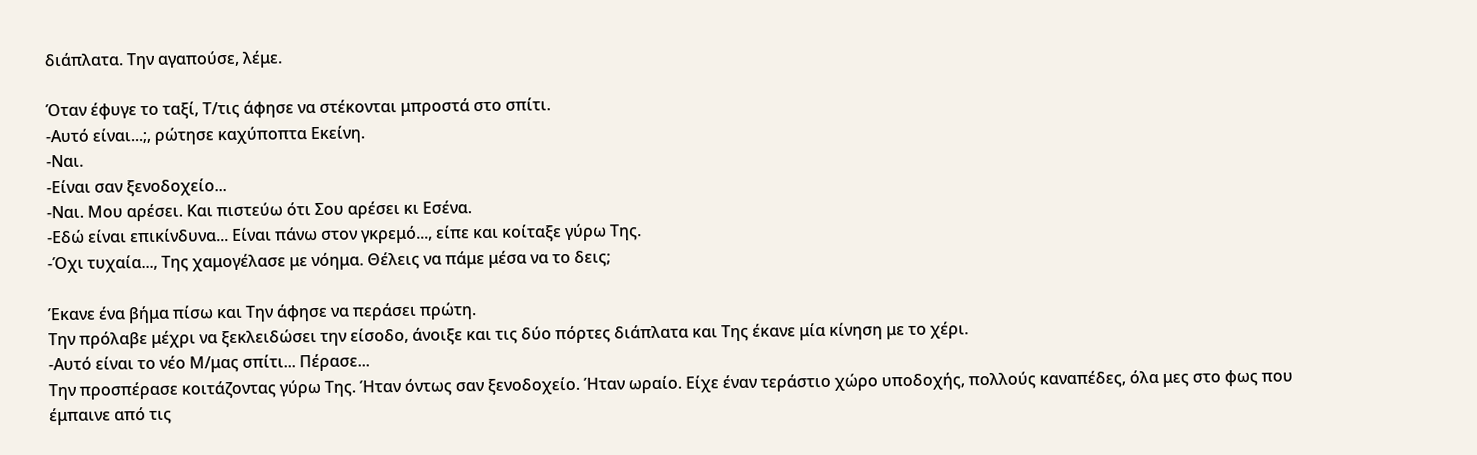διάπλατα. Την αγαπούσε, λέμε.

Όταν έφυγε το ταξί, Τ/τις άφησε να στέκονται μπροστά στο σπίτι.
-Αυτό είναι...;, ρώτησε καχύποπτα Εκείνη.
-Ναι.
-Είναι σαν ξενοδοχείο...
-Ναι. Μου αρέσει. Και πιστεύω ότι Σου αρέσει κι Εσένα.
-Εδώ είναι επικίνδυνα... Είναι πάνω στον γκρεμό..., είπε και κοίταξε γύρω Της.
-Όχι τυχαία..., Της χαμογέλασε με νόημα. Θέλεις να πάμε μέσα να το δεις;

Έκανε ένα βήμα πίσω και Την άφησε να περάσει πρώτη.
Την πρόλαβε μέχρι να ξεκλειδώσει την είσοδο, άνοιξε και τις δύο πόρτες διάπλατα και Της έκανε μία κίνηση με το χέρι.
-Αυτό είναι το νέο Μ/μας σπίτι... Πέρασε...
Την προσπέρασε κοιτάζοντας γύρω Της. Ήταν όντως σαν ξενοδοχείο. Ήταν ωραίο. Είχε έναν τεράστιο χώρο υποδοχής, πολλούς καναπέδες, όλα μες στο φως που έμπαινε από τις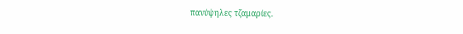πανύψηλες τζαμαρίες.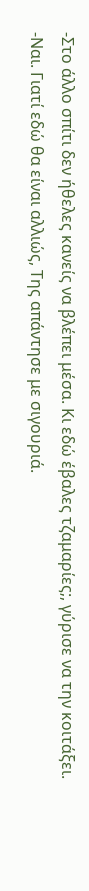-Στο άλλο σπίτι δεν ήθελες κανείς να βλέπει μέσα. Κι εδώ έβαλες τζαμαρίες;, γύρισε να την κοιτάξει.
-Ναι. Γιατί εδώ θα είναι αλλιώς, Της απάντησε με σιγουριά.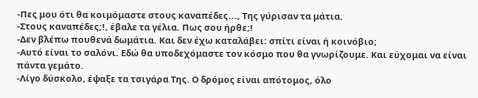-Πες μου ότι θα κοιμόμαστε στους καναπέδες..., Της γύρισαν τα μάτια.
-Στους καναπέδες;!, έβαλε τα γέλια. Πως σου ήρθε;!
-Δεν βλέπω πουθενά δωμάτια. Και δεν έχω καταλάβει: σπίτι είναι ή κοινόβιο;
-Αυτό είναι το σαλόνι. Εδώ θα υποδεχόμαστε τον κόσμο που θα γνωρίζουμε. Και εύχομαι να είναι πάντα γεμάτο.
-Λίγο δύσκολο, έψαξε τα τσιγάρα Της. Ο δρόμος είναι απότομος, όλο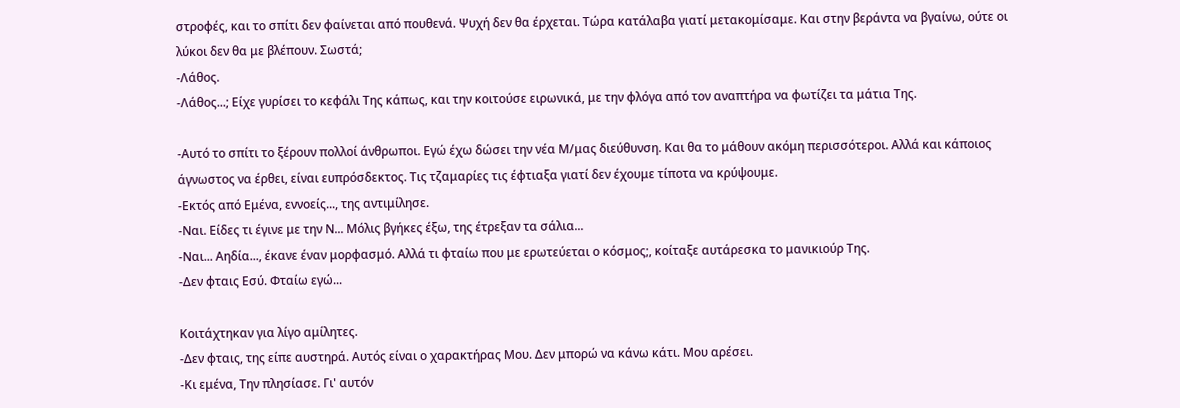στροφές, και το σπίτι δεν φαίνεται από πουθενά. Ψυχή δεν θα έρχεται. Τώρα κατάλαβα γιατί μετακομίσαμε. Και στην βεράντα να βγαίνω, ούτε οι λύκοι δεν θα με βλέπουν. Σωστά;
-Λάθος.
-Λάθος...; Είχε γυρίσει το κεφάλι Της κάπως, και την κοιτούσε ειρωνικά, με την φλόγα από τον αναπτήρα να φωτίζει τα μάτια Της.

-Αυτό το σπίτι το ξέρουν πολλοί άνθρωποι. Εγώ έχω δώσει την νέα Μ/μας διεύθυνση. Και θα το μάθουν ακόμη περισσότεροι. Αλλά και κάποιος άγνωστος να έρθει, είναι ευπρόσδεκτος. Τις τζαμαρίες τις έφτιαξα γιατί δεν έχουμε τίποτα να κρύψουμε.
-Εκτός από Εμένα, εννοείς..., της αντιμίλησε.
-Ναι. Είδες τι έγινε με την Ν... Μόλις βγήκες έξω, της έτρεξαν τα σάλια...
-Ναι... Αηδία..., έκανε έναν μορφασμό. Αλλά τι φταίω που με ερωτεύεται ο κόσμος;, κοίταξε αυτάρεσκα το μανικιούρ Της.
-Δεν φταις Εσύ. Φταίω εγώ...

Κοιτάχτηκαν για λίγο αμίλητες.
-Δεν φταις, της είπε αυστηρά. Αυτός είναι ο χαρακτήρας Μου. Δεν μπορώ να κάνω κάτι. Μου αρέσει.
-Κι εμένα, Την πλησίασε. Γι' αυτόν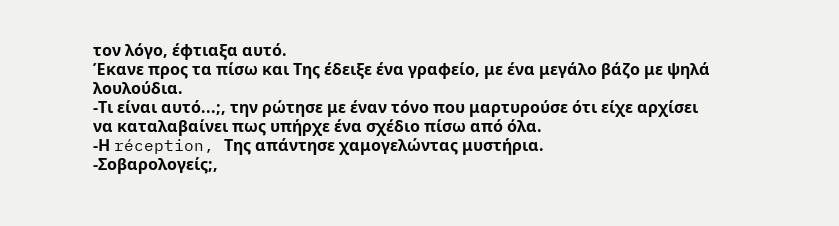τον λόγο, έφτιαξα αυτό.
Έκανε προς τα πίσω και Της έδειξε ένα γραφείο, με ένα μεγάλο βάζο με ψηλά λουλούδια.
-Τι είναι αυτό...;, την ρώτησε με έναν τόνο που μαρτυρούσε ότι είχε αρχίσει να καταλαβαίνει πως υπήρχε ένα σχέδιο πίσω από όλα.
-Η réception, Της απάντησε χαμογελώντας μυστήρια.
-Σοβαρολογείς;,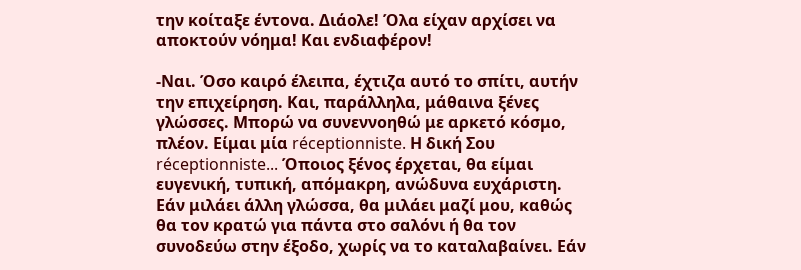την κοίταξε έντονα. Διάολε! Όλα είχαν αρχίσει να αποκτούν νόημα! Και ενδιαφέρον!

-Ναι. Όσο καιρό έλειπα, έχτιζα αυτό το σπίτι, αυτήν την επιχείρηση. Και, παράλληλα, μάθαινα ξένες γλώσσες. Μπορώ να συνεννοηθώ με αρκετό κόσμο, πλέον. Είμαι μία réceptionniste. Η δική Σου réceptionniste... Όποιος ξένος έρχεται, θα είμαι ευγενική, τυπική, απόμακρη, ανώδυνα ευχάριστη. Εάν μιλάει άλλη γλώσσα, θα μιλάει μαζί μου, καθώς θα τον κρατώ για πάντα στο σαλόνι ή θα τον συνοδεύω στην έξοδο, χωρίς να το καταλαβαίνει. Εάν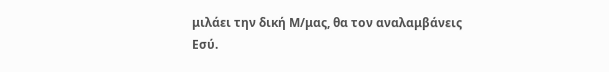μιλάει την δική Μ/μας, θα τον αναλαμβάνεις Εσύ.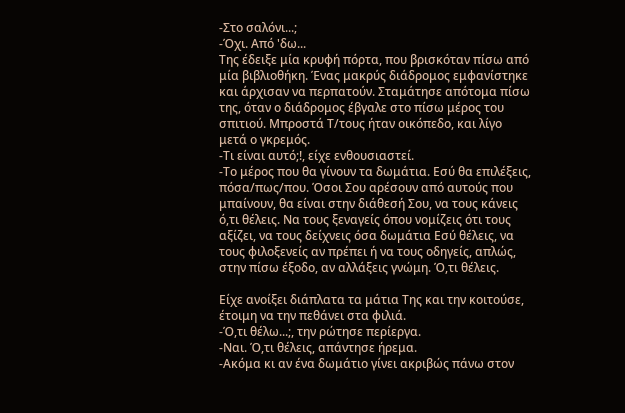-Στο σαλόνι...;
-Όχι. Από 'δω...
Της έδειξε μία κρυφή πόρτα, που βρισκόταν πίσω από μία βιβλιοθήκη. Ένας μακρύς διάδρομος εμφανίστηκε και άρχισαν να περπατούν. Σταμάτησε απότομα πίσω της, όταν ο διάδρομος έβγαλε στο πίσω μέρος του σπιτιού. Μπροστά Τ/τους ήταν οικόπεδο, και λίγο μετά ο γκρεμός.
-Τι είναι αυτό;!, είχε ενθουσιαστεί.
-Το μέρος που θα γίνουν τα δωμάτια. Εσύ θα επιλέξεις, πόσα/πως/που. Όσοι Σου αρέσουν από αυτούς που μπαίνουν, θα είναι στην διάθεσή Σου, να τους κάνεις ό,τι θέλεις. Να τους ξεναγείς όπου νομίζεις ότι τους αξίζει, να τους δείχνεις όσα δωμάτια Εσύ θέλεις, να τους φιλοξενείς αν πρέπει ή να τους οδηγείς, απλώς, στην πίσω έξοδο, αν αλλάξεις γνώμη. Ό,τι θέλεις.

Είχε ανοίξει διάπλατα τα μάτια Της και την κοιτούσε, έτοιμη να την πεθάνει στα φιλιά.
-Ό,τι θέλω...;, την ρώτησε περίεργα.
-Ναι. Ό,τι θέλεις, απάντησε ήρεμα.
-Ακόμα κι αν ένα δωμάτιο γίνει ακριβώς πάνω στον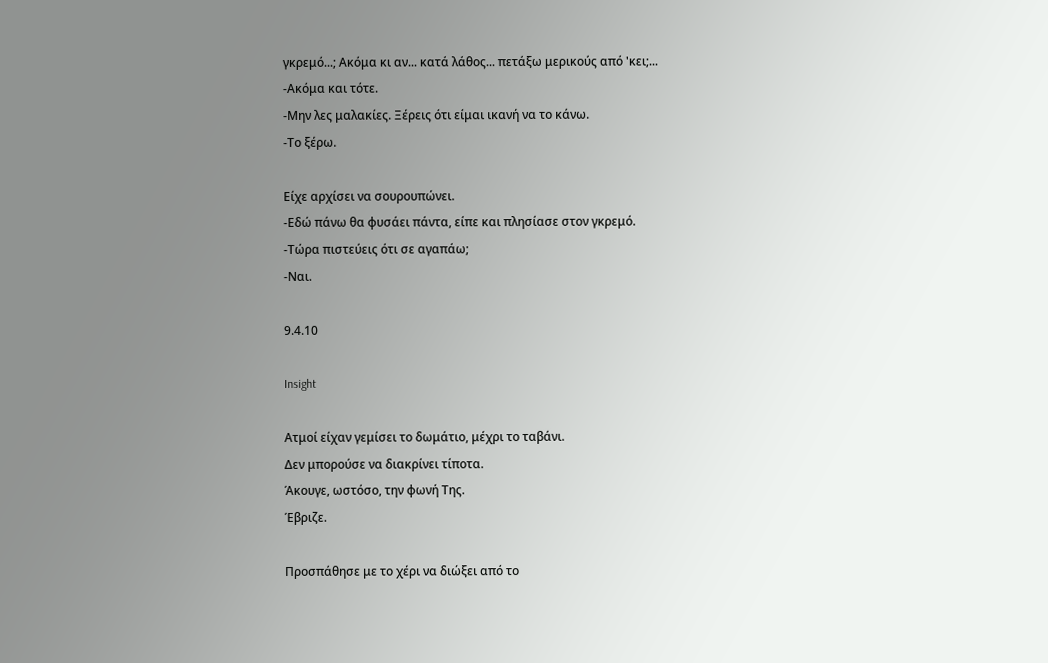γκρεμό...; Ακόμα κι αν... κατά λάθος... πετάξω μερικούς από 'κει;...
-Ακόμα και τότε.
-Μην λες μαλακίες. Ξέρεις ότι είμαι ικανή να το κάνω.
-Το ξέρω.

Είχε αρχίσει να σουρουπώνει.
-Εδώ πάνω θα φυσάει πάντα, είπε και πλησίασε στον γκρεμό.
-Τώρα πιστεύεις ότι σε αγαπάω;
-Ναι.

9.4.10

Insight

Ατμοί είχαν γεμίσει το δωμάτιο, μέχρι το ταβάνι.
Δεν μπορούσε να διακρίνει τίποτα.
Άκουγε, ωστόσο, την φωνή Της.
Έβριζε.

Προσπάθησε με το χέρι να διώξει από το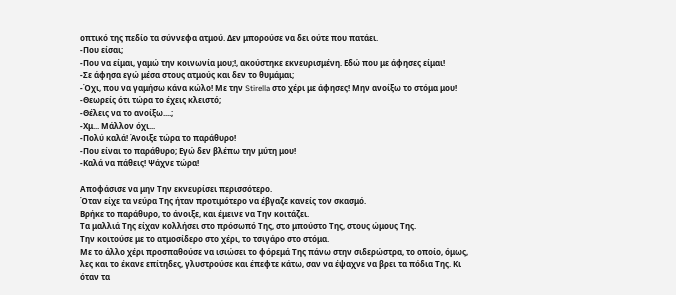οπτικό της πεδίο τα σύννεφα ατμού. Δεν μπορούσε να δει ούτε που πατάει.
-Που είσαι;
-Που να είμαι, γαμώ την κοινωνία μου;!, ακούστηκε εκνευρισμένη. Εδώ που με άφησες είμαι!
-Σε άφησα εγώ μέσα στους ατμούς και δεν το θυμάμαι;
-Όχι, που να γαμήσω κάνα κώλο! Με την Stirella στο χέρι με άφησες! Μην ανοίξω το στόμα μου!
-Θεωρείς ότι τώρα το έχεις κλειστό;
-Θέλεις να το ανοίξω....;
-Χμ... Μάλλον όχι...
-Πολύ καλά! Άνοιξε τώρα το παράθυρο!
-Που είναι το παράθυρο; Εγώ δεν βλέπω την μύτη μου!
-Καλά να πάθεις! Ψάχνε τώρα!

Αποφάσισε να μην Την εκνευρίσει περισσότερο.
Όταν είχε τα νεύρα Της ήταν προτιμότερο να έβγαζε κανείς τον σκασμό.
Βρήκε το παράθυρο, το άνοιξε, και έμεινε να Την κοιτάζει.
Τα μαλλιά Της είχαν κολλήσει στο πρόσωπό Της, στο μπούστο Της, στους ώμους Της.
Την κοιτούσε με το ατμοσίδερο στο χέρι, το τσιγάρο στο στόμα.
Με το άλλο χέρι προσπαθούσε να ισιώσει το φόρεμά Της πάνω στην σιδερώστρα, το οποίο, όμως, λες και το έκανε επίτηδες, γλυστρούσε και έπεφτε κάτω, σαν να έψαχνε να βρει τα πόδια Της. Κι όταν τα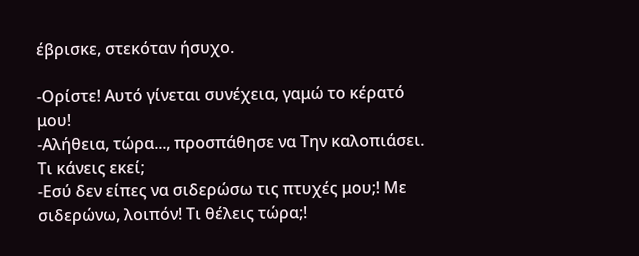έβρισκε, στεκόταν ήσυχο.

-Ορίστε! Αυτό γίνεται συνέχεια, γαμώ το κέρατό μου!
-Αλήθεια, τώρα..., προσπάθησε να Την καλοπιάσει. Τι κάνεις εκεί;
-Εσύ δεν είπες να σιδερώσω τις πτυχές μου;! Με σιδερώνω, λοιπόν! Τι θέλεις τώρα;!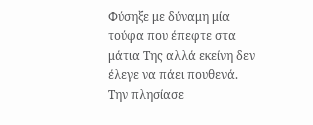Φύσηξε με δύναμη μία τούφα που έπεφτε στα μάτια Της αλλά εκείνη δεν έλεγε να πάει πουθενά.
Την πλησίασε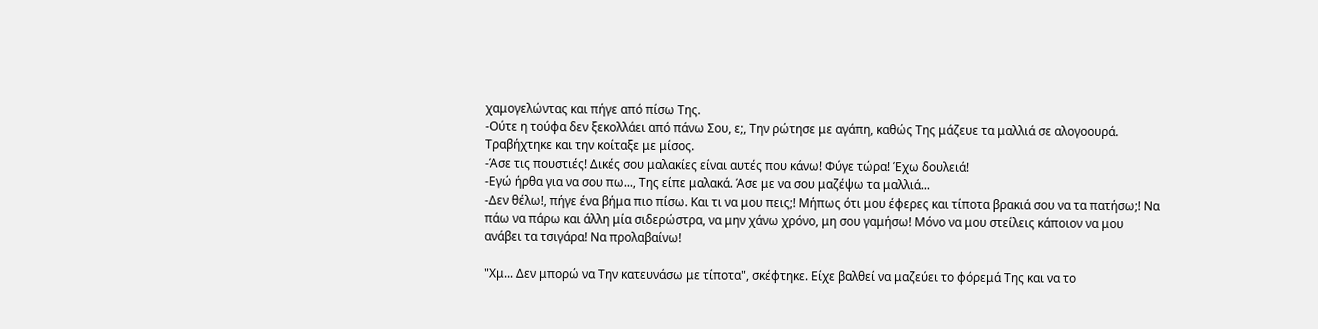χαμογελώντας και πήγε από πίσω Της.
-Ούτε η τούφα δεν ξεκολλάει από πάνω Σου, ε;, Tην ρώτησε με αγάπη, καθώς Της μάζευε τα μαλλιά σε αλογοουρά.
Τραβήχτηκε και την κοίταξε με μίσος.
-Άσε τις πουστιές! Δικές σου μαλακίες είναι αυτές που κάνω! Φύγε τώρα! Έχω δουλειά!
-Εγώ ήρθα για να σου πω..., Της είπε μαλακά. Άσε με να σου μαζέψω τα μαλλιά...
-Δεν θέλω!, πήγε ένα βήμα πιο πίσω. Και τι να μου πεις;! Μήπως ότι μου έφερες και τίποτα βρακιά σου να τα πατήσω;! Να πάω να πάρω και άλλη μία σιδερώστρα, να μην χάνω χρόνο, μη σου γαμήσω! Μόνο να μου στείλεις κάποιον να μου ανάβει τα τσιγάρα! Να προλαβαίνω!

"Χμ... Δεν μπορώ να Την κατευνάσω με τίποτα", σκέφτηκε. Είχε βαλθεί να μαζεύει το φόρεμά Της και να το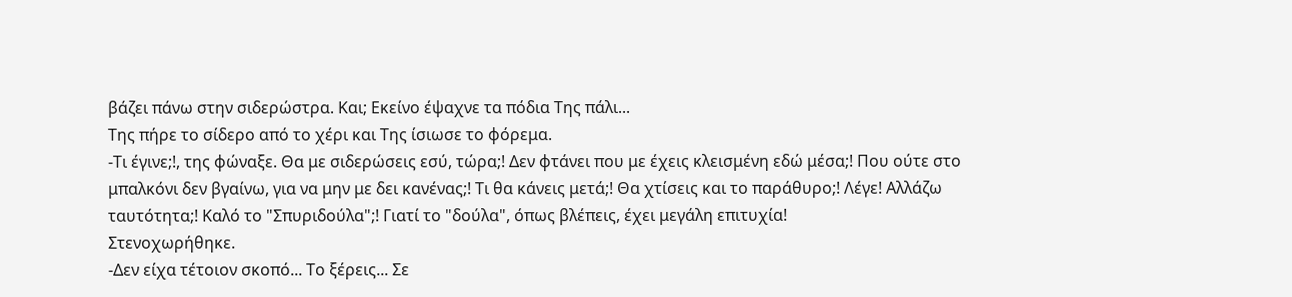βάζει πάνω στην σιδερώστρα. Και; Εκείνο έψαχνε τα πόδια Της πάλι...
Της πήρε το σίδερο από το χέρι και Της ίσιωσε το φόρεμα.
-Τι έγινε;!, της φώναξε. Θα με σιδερώσεις εσύ, τώρα;! Δεν φτάνει που με έχεις κλεισμένη εδώ μέσα;! Που ούτε στο μπαλκόνι δεν βγαίνω, για να μην με δει κανένας;! Τι θα κάνεις μετά;! Θα χτίσεις και το παράθυρο;! Λέγε! Αλλάζω ταυτότητα;! Καλό το "Σπυριδούλα";! Γιατί το "δούλα", όπως βλέπεις, έχει μεγάλη επιτυχία!
Στενοχωρήθηκε.
-Δεν είχα τέτοιον σκοπό... Το ξέρεις... Σε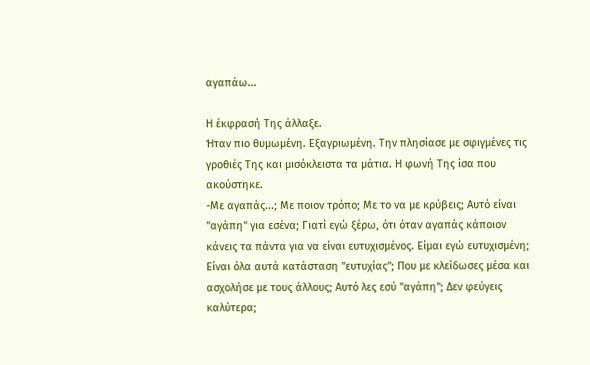αγαπάω...

Η έκφρασή Της άλλαξε.
Ήταν πιο θυμωμένη. Εξαγριωμένη. Την πλησίασε με σφιγμένες τις γροθιές Της και μισόκλειστα τα μάτια. Η φωνή Της ίσα που ακούστηκε.
-Με αγαπάς...; Με ποιον τρόπο; Με το να με κρύβεις; Αυτό είναι "αγάπη" για εσένα; Γιατί εγώ ξέρω, ότι όταν αγαπάς κάποιον κάνεις τα πάντα για να είναι ευτυχισμένος. Είμαι εγώ ευτυχισμένη; Είναι όλα αυτά κατάσταση "ευτυχίας"; Που με κλείδωσες μέσα και ασχολήσε με τους άλλους; Αυτό λες εσύ "αγάπη"; Δεν φεύγεις καλύτερα;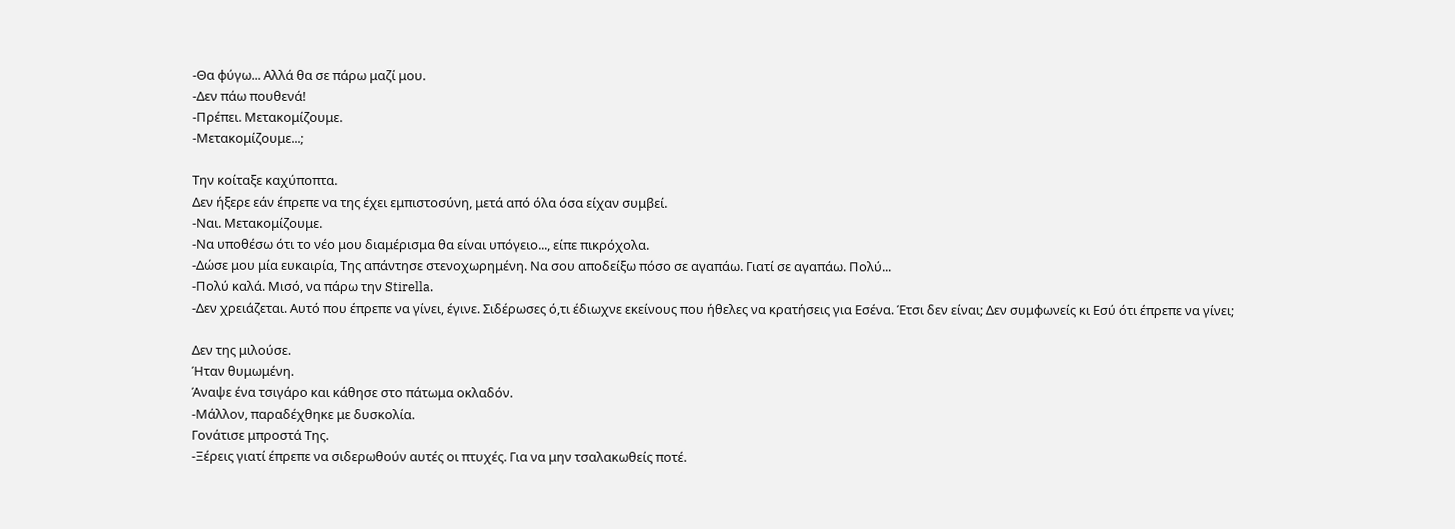-Θα φύγω... Αλλά θα σε πάρω μαζί μου.
-Δεν πάω πουθενά!
-Πρέπει. Μετακομίζουμε.
-Μετακομίζουμε...;

Την κοίταξε καχύποπτα.
Δεν ήξερε εάν έπρεπε να της έχει εμπιστοσύνη, μετά από όλα όσα είχαν συμβεί.
-Ναι. Μετακομίζουμε.
-Να υποθέσω ότι το νέο μου διαμέρισμα θα είναι υπόγειο..., είπε πικρόχολα.
-Δώσε μου μία ευκαιρία, Της απάντησε στενοχωρημένη. Να σου αποδείξω πόσο σε αγαπάω. Γιατί σε αγαπάω. Πολύ...
-Πολύ καλά. Μισό, να πάρω την Stirella.
-Δεν χρειάζεται. Αυτό που έπρεπε να γίνει, έγινε. Σιδέρωσες ό,τι έδιωχνε εκείνους που ήθελες να κρατήσεις για Εσένα. Έτσι δεν είναι; Δεν συμφωνείς κι Εσύ ότι έπρεπε να γίνει;

Δεν της μιλούσε.
Ήταν θυμωμένη.
Άναψε ένα τσιγάρο και κάθησε στο πάτωμα οκλαδόν.
-Μάλλον, παραδέχθηκε με δυσκολία.
Γονάτισε μπροστά Της.
-Ξέρεις γιατί έπρεπε να σιδερωθούν αυτές οι πτυχές. Για να μην τσαλακωθείς ποτέ.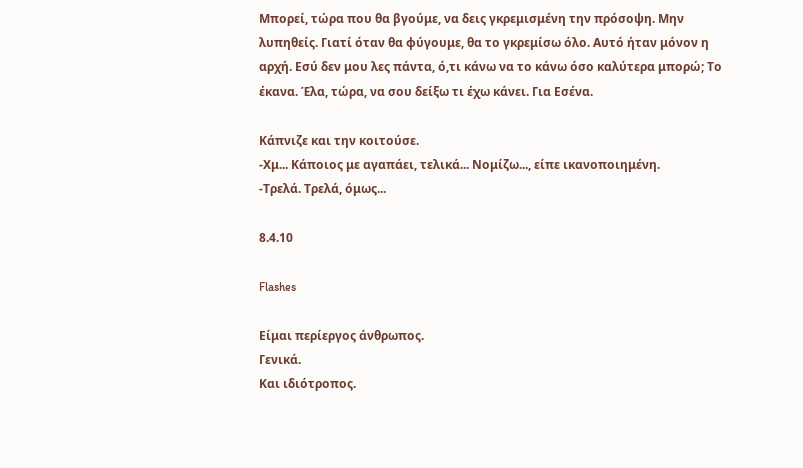Μπορεί, τώρα που θα βγούμε, να δεις γκρεμισμένη την πρόσοψη. Μην λυπηθείς. Γιατί όταν θα φύγουμε, θα το γκρεμίσω όλο. Αυτό ήταν μόνον η αρχή. Εσύ δεν μου λες πάντα, ό,τι κάνω να το κάνω όσο καλύτερα μπορώ; Το έκανα. Έλα, τώρα, να σου δείξω τι έχω κάνει. Για Εσένα.

Κάπνιζε και την κοιτούσε.
-Χμ... Κάποιος με αγαπάει, τελικά... Νομίζω..., είπε ικανοποιημένη.
-Τρελά. Τρελά, όμως...

8.4.10

Flashes

Είμαι περίεργος άνθρωπος.
Γενικά.
Και ιδιότροπος.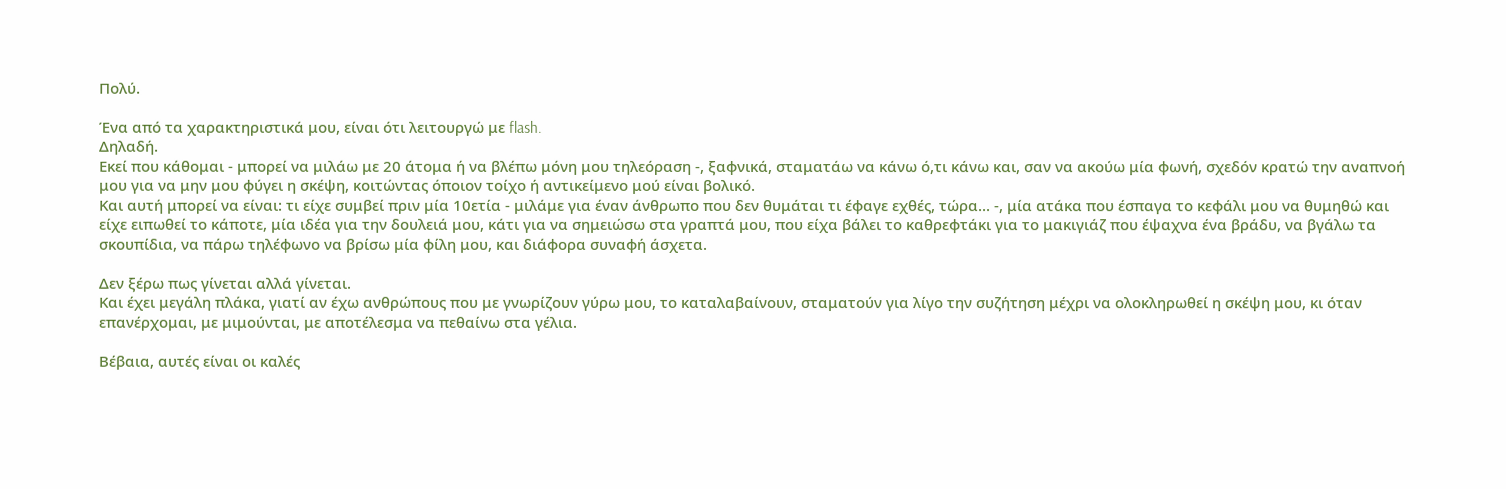Πολύ.

Ένα από τα χαρακτηριστικά μου, είναι ότι λειτουργώ με flash.
Δηλαδή.
Εκεί που κάθομαι - μπορεί να μιλάω με 20 άτομα ή να βλέπω μόνη μου τηλεόραση -, ξαφνικά, σταματάω να κάνω ό,τι κάνω και, σαν να ακούω μία φωνή, σχεδόν κρατώ την αναπνοή μου για να μην μου φύγει η σκέψη, κοιτώντας όποιον τοίχο ή αντικείμενο μού είναι βολικό.
Και αυτή μπορεί να είναι: τι είχε συμβεί πριν μία 10ετία - μιλάμε για έναν άνθρωπο που δεν θυμάται τι έφαγε εχθές, τώρα... -, μία ατάκα που έσπαγα το κεφάλι μου να θυμηθώ και είχε ειπωθεί το κάποτε, μία ιδέα για την δουλειά μου, κάτι για να σημειώσω στα γραπτά μου, που είχα βάλει το καθρεφτάκι για το μακιγιάζ που έψαχνα ένα βράδυ, να βγάλω τα σκουπίδια, να πάρω τηλέφωνο να βρίσω μία φίλη μου, και διάφορα συναφή άσχετα.

Δεν ξέρω πως γίνεται αλλά γίνεται.
Και έχει μεγάλη πλάκα, γιατί αν έχω ανθρώπους που με γνωρίζουν γύρω μου, το καταλαβαίνουν, σταματούν για λίγο την συζήτηση μέχρι να ολοκληρωθεί η σκέψη μου, κι όταν επανέρχομαι, με μιμούνται, με αποτέλεσμα να πεθαίνω στα γέλια.

Βέβαια, αυτές είναι οι καλές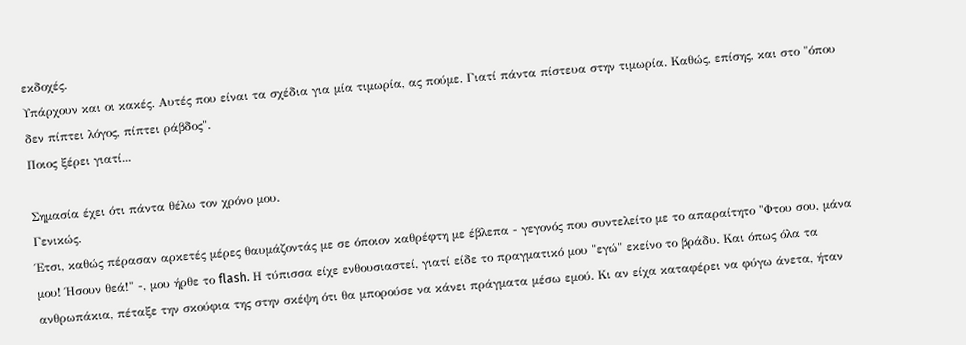εκδοχές.
Υπάρχουν και οι κακές. Αυτές που είναι τα σχέδια για μία τιμωρία, ας πούμε. Γιατί πάντα πίστευα στην τιμωρία. Καθώς, επίσης, και στο "όπου δεν πίπτει λόγος, πίπτει ράβδος".
Ποιος ξέρει γιατί...

Σημασία έχει ότι πάντα θέλω τον χρόνο μου.
Γενικώς.
Έτσι, καθώς πέρασαν αρκετές μέρες θαυμάζοντάς με σε όποιον καθρέφτη με έβλεπα - γεγονός που συντελείτο με το απαραίτητο "Φτου σου, μάνα μου! Ήσουν θεά!" -, μου ήρθε το flash. Η τύπισσα είχε ενθουσιαστεί, γιατί είδε το πραγματικό μου "εγώ" εκείνο το βράδυ. Και όπως όλα τα ανθρωπάκια, πέταξε την σκούφια της στην σκέψη ότι θα μπορούσε να κάνει πράγματα μέσω εμού. Κι αν είχα καταφέρει να φύγω άνετα, ήταν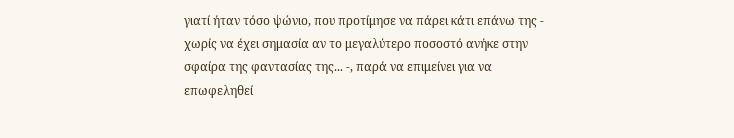γιατί ήταν τόσο ψώνιο, που προτίμησε να πάρει κάτι επάνω της - χωρίς να έχει σημασία αν το μεγαλύτερο ποσοστό ανήκε στην σφαίρα της φαντασίας της... -, παρά να επιμείνει για να επωφεληθεί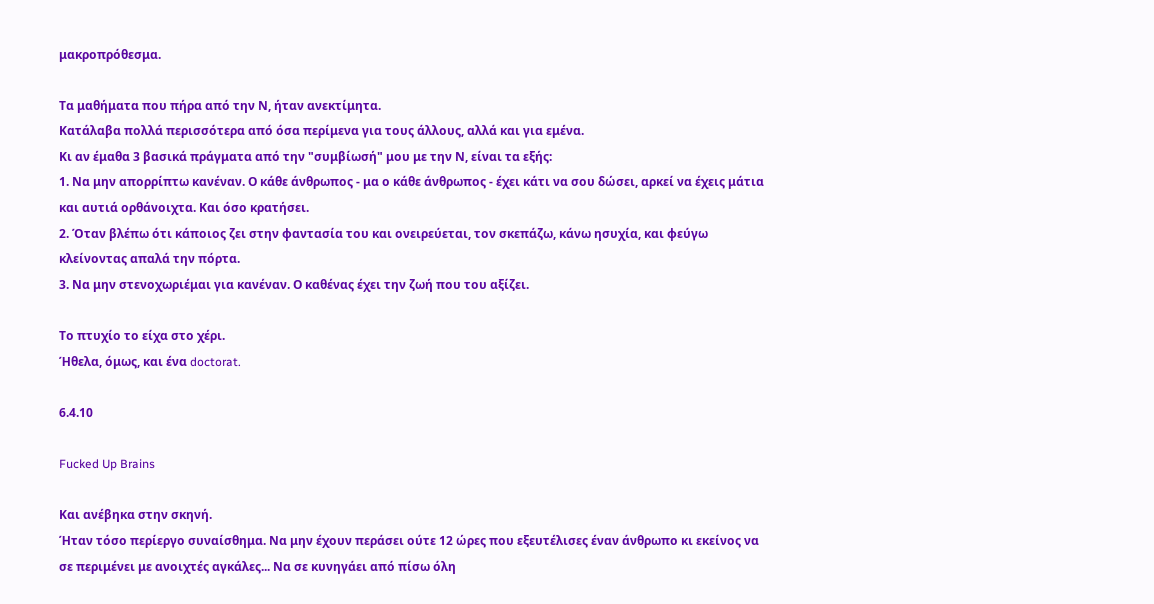μακροπρόθεσμα.

Τα μαθήματα που πήρα από την Ν, ήταν ανεκτίμητα.
Κατάλαβα πολλά περισσότερα από όσα περίμενα για τους άλλους, αλλά και για εμένα.
Κι αν έμαθα 3 βασικά πράγματα από την "συμβίωσή" μου με την Ν, είναι τα εξής:
1. Να μην απορρίπτω κανέναν. Ο κάθε άνθρωπος - μα ο κάθε άνθρωπος - έχει κάτι να σου δώσει, αρκεί να έχεις μάτια και αυτιά ορθάνοιχτα. Και όσο κρατήσει.
2. Όταν βλέπω ότι κάποιος ζει στην φαντασία του και ονειρεύεται, τον σκεπάζω, κάνω ησυχία, και φεύγω κλείνοντας απαλά την πόρτα.
3. Να μην στενοχωριέμαι για κανέναν. Ο καθένας έχει την ζωή που του αξίζει.

Το πτυχίο το είχα στο χέρι.
Ήθελα, όμως, και ένα doctorat.

6.4.10

Fucked Up Brains

Και ανέβηκα στην σκηνή.
Ήταν τόσο περίεργο συναίσθημα. Να μην έχουν περάσει ούτε 12 ώρες που εξευτέλισες έναν άνθρωπο κι εκείνος να σε περιμένει με ανοιχτές αγκάλες... Να σε κυνηγάει από πίσω όλη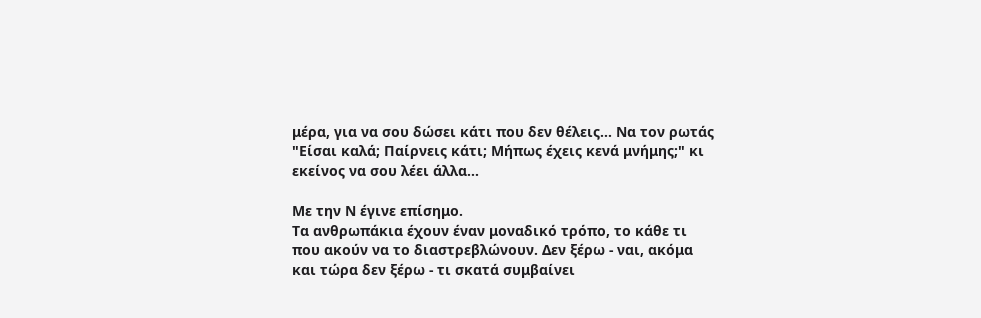μέρα, για να σου δώσει κάτι που δεν θέλεις... Να τον ρωτάς "Είσαι καλά; Παίρνεις κάτι; Μήπως έχεις κενά μνήμης;" κι εκείνος να σου λέει άλλα...

Με την Ν έγινε επίσημο.
Τα ανθρωπάκια έχουν έναν μοναδικό τρόπο, το κάθε τι που ακούν να το διαστρεβλώνουν. Δεν ξέρω - ναι, ακόμα και τώρα δεν ξέρω - τι σκατά συμβαίνει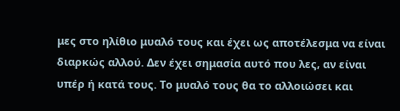μες στο ηλίθιο μυαλό τους και έχει ως αποτέλεσμα να είναι διαρκώς αλλού. Δεν έχει σημασία αυτό που λες, αν είναι υπέρ ή κατά τους. Το μυαλό τους θα το αλλοιώσει και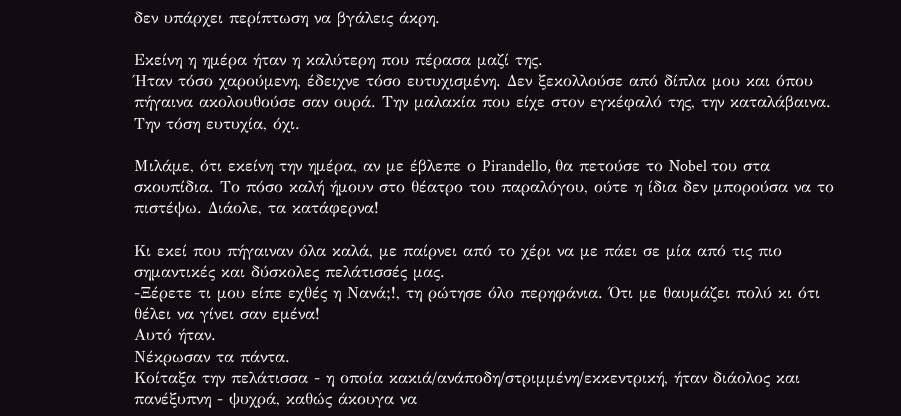δεν υπάρχει περίπτωση να βγάλεις άκρη.

Εκείνη η ημέρα ήταν η καλύτερη που πέρασα μαζί της.
Ήταν τόσο χαρούμενη, έδειχνε τόσο ευτυχισμένη. Δεν ξεκολλούσε από δίπλα μου και όπου πήγαινα ακολουθούσε σαν ουρά. Την μαλακία που είχε στον εγκέφαλό της, την καταλάβαινα. Την τόση ευτυχία, όχι.

Μιλάμε, ότι εκείνη την ημέρα, αν με έβλεπε ο Pirandello, θα πετούσε το Nobel του στα σκουπίδια. Το πόσο καλή ήμουν στο θέατρο του παραλόγου, ούτε η ίδια δεν μπορούσα να το πιστέψω. Διάολε, τα κατάφερνα!

Κι εκεί που πήγαιναν όλα καλά, με παίρνει από το χέρι να με πάει σε μία από τις πιο σημαντικές και δύσκολες πελάτισσές μας.
-Ξέρετε τι μου είπε εχθές η Νανά;!, τη ρώτησε όλο περηφάνια. Ότι με θαυμάζει πολύ κι ότι θέλει να γίνει σαν εμένα!
Αυτό ήταν.
Νέκρωσαν τα πάντα.
Κοίταξα την πελάτισσα - η οποία κακιά/ανάποδη/στριμμένη/εκκεντρική, ήταν διάολος και πανέξυπνη - ψυχρά, καθώς άκουγα να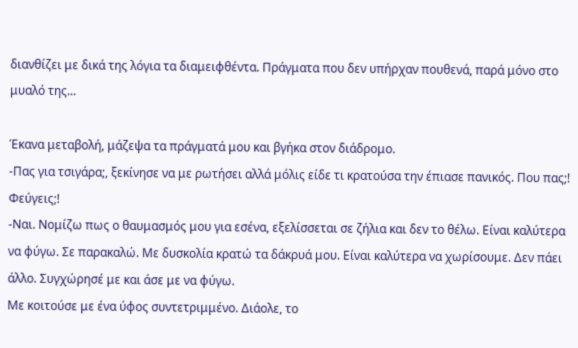διανθίζει με δικά της λόγια τα διαμειφθέντα. Πράγματα που δεν υπήρχαν πουθενά, παρά μόνο στο μυαλό της...

Έκανα μεταβολή, μάζεψα τα πράγματά μου και βγήκα στον διάδρομο.
-Πας για τσιγάρα;, ξεκίνησε να με ρωτήσει αλλά μόλις είδε τι κρατούσα την έπιασε πανικός. Που πας;! Φεύγεις;!
-Ναι. Νομίζω πως ο θαυμασμός μου για εσένα, εξελίσσεται σε ζήλια και δεν το θέλω. Είναι καλύτερα να φύγω. Σε παρακαλώ. Με δυσκολία κρατώ τα δάκρυά μου. Είναι καλύτερα να χωρίσουμε. Δεν πάει άλλο. Συγχώρησέ με και άσε με να φύγω.
Με κοιτούσε με ένα ύφος συντετριμμένο. Διάολε, το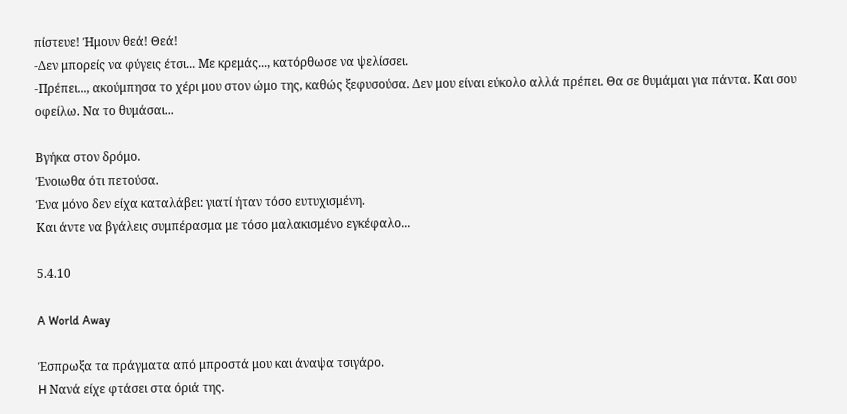πίστευε! Ήμουν θεά! Θεά!
-Δεν μπορείς να φύγεις έτσι... Με κρεμάς..., κατόρθωσε να ψελίσσει.
-Πρέπει..., ακούμπησα το χέρι μου στον ώμο της, καθώς ξεφυσούσα. Δεν μου είναι εύκολο αλλά πρέπει. Θα σε θυμάμαι για πάντα. Και σου οφείλω. Να το θυμάσαι...

Βγήκα στον δρόμο.
Ένοιωθα ότι πετούσα.
Ένα μόνο δεν είχα καταλάβει: γιατί ήταν τόσο ευτυχισμένη.
Και άντε να βγάλεις συμπέρασμα με τόσο μαλακισμένο εγκέφαλο...

5.4.10

A World Away

Έσπρωξα τα πράγματα από μπροστά μου και άναψα τσιγάρο.
H Νανά είχε φτάσει στα όριά της.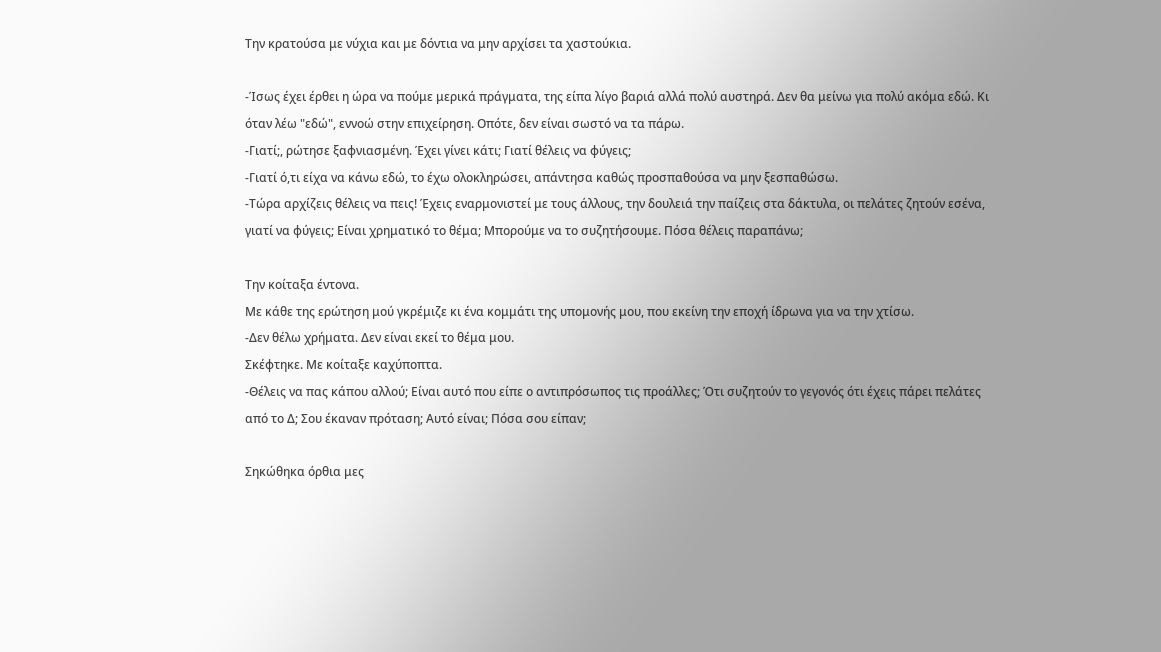Την κρατούσα με νύχια και με δόντια να μην αρχίσει τα χαστούκια.

-Ίσως έχει έρθει η ώρα να πούμε μερικά πράγματα, της είπα λίγο βαριά αλλά πολύ αυστηρά. Δεν θα μείνω για πολύ ακόμα εδώ. Κι όταν λέω "εδώ", εννοώ στην επιχείρηση. Οπότε, δεν είναι σωστό να τα πάρω.
-Γιατί;, ρώτησε ξαφνιασμένη. Έχει γίνει κάτι; Γιατί θέλεις να φύγεις;
-Γιατί ό,τι είχα να κάνω εδώ, το έχω ολοκληρώσει, απάντησα καθώς προσπαθούσα να μην ξεσπαθώσω.
-Τώρα αρχίζεις θέλεις να πεις! Έχεις εναρμονιστεί με τους άλλους, την δουλειά την παίζεις στα δάκτυλα, οι πελάτες ζητούν εσένα, γιατί να φύγεις; Είναι χρηματικό το θέμα; Μπορούμε να το συζητήσουμε. Πόσα θέλεις παραπάνω;

Την κοίταξα έντονα.
Με κάθε της ερώτηση μού γκρέμιζε κι ένα κομμάτι της υπομονής μου, που εκείνη την εποχή ίδρωνα για να την χτίσω.
-Δεν θέλω χρήματα. Δεν είναι εκεί το θέμα μου.
Σκέφτηκε. Με κοίταξε καχύποπτα.
-Θέλεις να πας κάπου αλλού; Είναι αυτό που είπε ο αντιπρόσωπος τις προάλλες; Ότι συζητούν το γεγονός ότι έχεις πάρει πελάτες από το Δ; Σου έκαναν πρόταση; Αυτό είναι; Πόσα σου είπαν;

Σηκώθηκα όρθια μες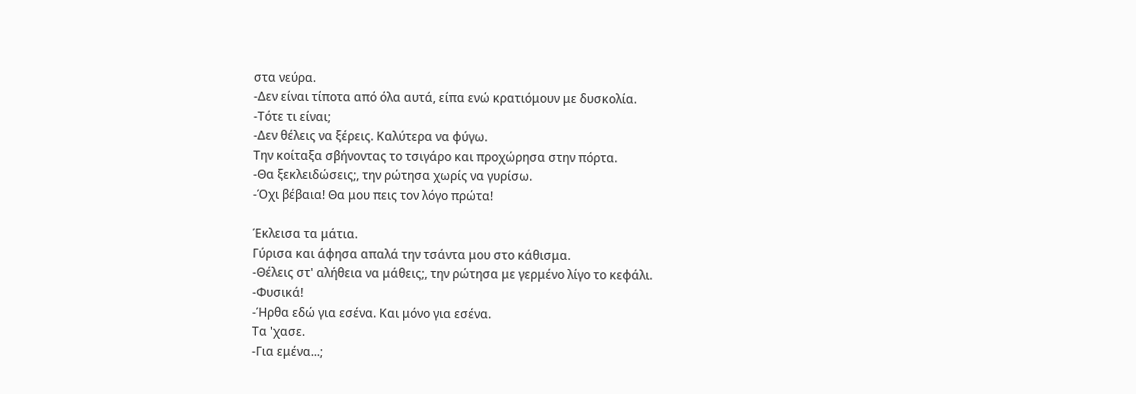στα νεύρα.
-Δεν είναι τίποτα από όλα αυτά, είπα ενώ κρατιόμουν με δυσκολία.
-Τότε τι είναι;
-Δεν θέλεις να ξέρεις. Καλύτερα να φύγω.
Την κοίταξα σβήνοντας το τσιγάρο και προχώρησα στην πόρτα.
-Θα ξεκλειδώσεις;, την ρώτησα χωρίς να γυρίσω.
-Όχι βέβαια! Θα μου πεις τον λόγο πρώτα!

Έκλεισα τα μάτια.
Γύρισα και άφησα απαλά την τσάντα μου στο κάθισμα.
-Θέλεις στ' αλήθεια να μάθεις;, την ρώτησα με γερμένο λίγο το κεφάλι.
-Φυσικά!
-Ήρθα εδώ για εσένα. Και μόνο για εσένα.
Τα 'χασε.
-Για εμένα...;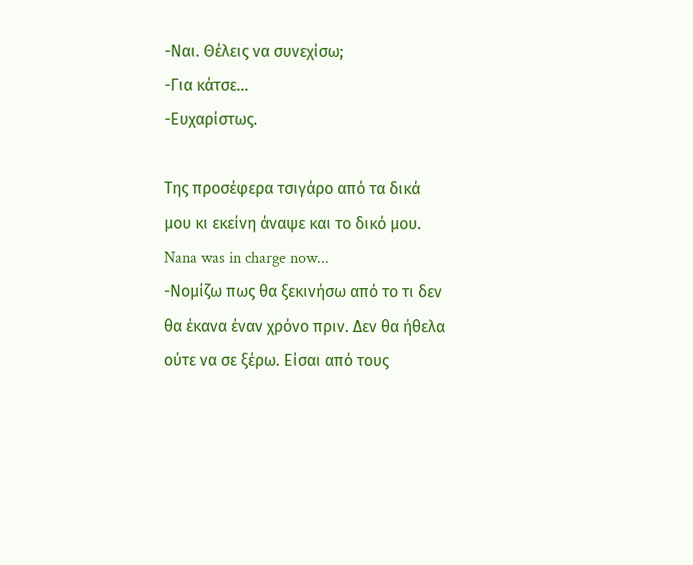-Ναι. Θέλεις να συνεχίσω;
-Για κάτσε...
-Ευχαρίστως.

Της προσέφερα τσιγάρο από τα δικά μου κι εκείνη άναψε και το δικό μου.
Nana was in charge now...
-Νομίζω πως θα ξεκινήσω από το τι δεν θα έκανα έναν χρόνο πριν. Δεν θα ήθελα ούτε να σε ξέρω. Είσαι από τους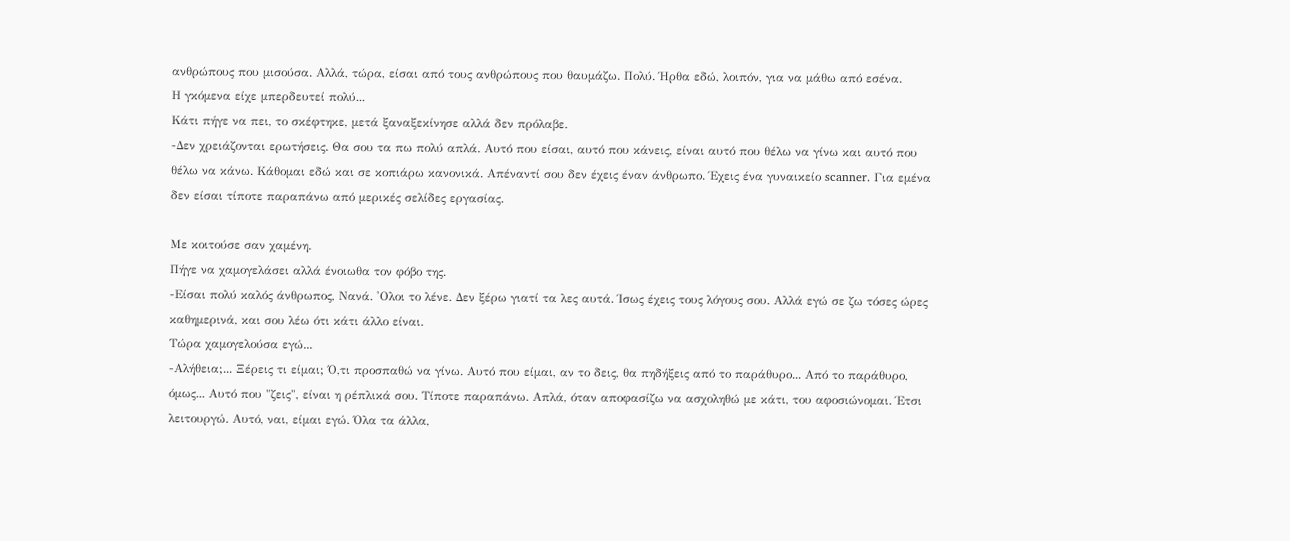ανθρώπους που μισούσα. Αλλά, τώρα, είσαι από τους ανθρώπους που θαυμάζω. Πολύ. Ήρθα εδώ, λοιπόν, για να μάθω από εσένα.
Η γκόμενα είχε μπερδευτεί πολύ...
Κάτι πήγε να πει, το σκέφτηκε, μετά ξαναξεκίνησε αλλά δεν πρόλαβε.
-Δεν χρειάζονται ερωτήσεις. Θα σου τα πω πολύ απλά. Αυτό που είσαι, αυτό που κάνεις, είναι αυτό που θέλω να γίνω και αυτό που θέλω να κάνω. Κάθομαι εδώ και σε κοπιάρω κανονικά. Απέναντί σου δεν έχεις έναν άνθρωπο. Έχεις ένα γυναικείο scanner. Για εμένα δεν είσαι τίποτε παραπάνω από μερικές σελίδες εργασίας.

Με κοιτούσε σαν χαμένη.
Πήγε να χαμογελάσει αλλά ένοιωθα τον φόβο της.
-Είσαι πολύ καλός άνθρωπος, Νανά. 'Ολοι το λένε. Δεν ξέρω γιατί τα λες αυτά. Ίσως έχεις τους λόγους σου. Αλλά εγώ σε ζω τόσες ώρες καθημερινά, και σου λέω ότι κάτι άλλο είναι.
Τώρα χαμογελούσα εγώ...
-Αλήθεια;... Ξέρεις τι είμαι; Ό,τι προσπαθώ να γίνω. Αυτό που είμαι, αν το δεις, θα πηδήξεις από το παράθυρο... Από το παράθυρο, όμως... Αυτό που "ζεις", είναι η ρέπλικά σου. Τίποτε παραπάνω. Απλά, όταν αποφασίζω να ασχοληθώ με κάτι, του αφοσιώνομαι. Έτσι λειτουργώ. Αυτό, ναι, είμαι εγώ. Όλα τα άλλα,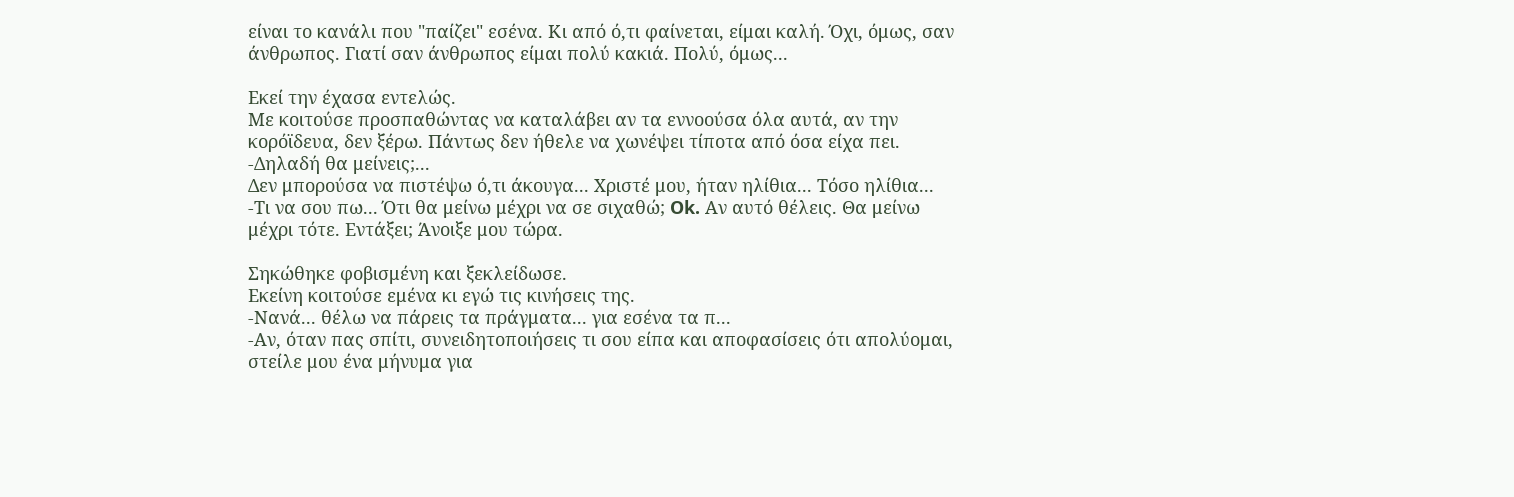είναι το κανάλι που "παίζει" εσένα. Κι από ό,τι φαίνεται, είμαι καλή. Όχι, όμως, σαν άνθρωπος. Γιατί σαν άνθρωπος είμαι πολύ κακιά. Πολύ, όμως...

Εκεί την έχασα εντελώς.
Με κοιτούσε προσπαθώντας να καταλάβει αν τα εννοούσα όλα αυτά, αν την κορόϊδευα, δεν ξέρω. Πάντως δεν ήθελε να χωνέψει τίποτα από όσα είχα πει.
-Δηλαδή θα μείνεις;...
Δεν μπορούσα να πιστέψω ό,τι άκουγα... Χριστέ μου, ήταν ηλίθια... Τόσο ηλίθια...
-Τι να σου πω... Ότι θα μείνω μέχρι να σε σιχαθώ; Ok. Αν αυτό θέλεις. Θα μείνω μέχρι τότε. Εντάξει; Άνοιξε μου τώρα.

Σηκώθηκε φοβισμένη και ξεκλείδωσε.
Εκείνη κοιτούσε εμένα κι εγώ τις κινήσεις της.
-Νανά... θέλω να πάρεις τα πράγματα... για εσένα τα π...
-Αν, όταν πας σπίτι, συνειδητοποιήσεις τι σου είπα και αποφασίσεις ότι απολύομαι, στείλε μου ένα μήνυμα για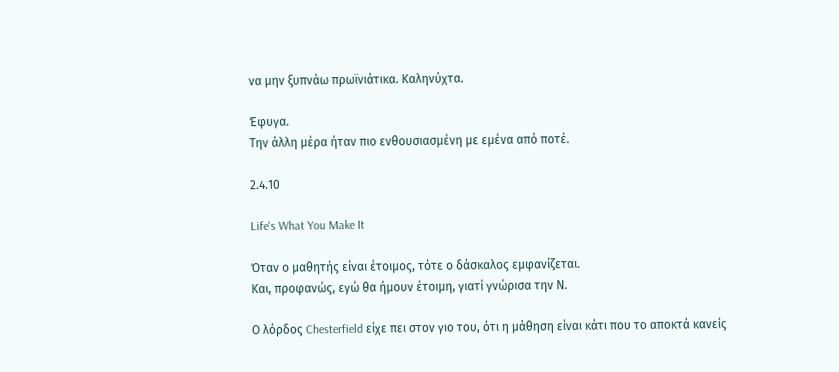να μην ξυπνάω πρωϊνιάτικα. Καληνύχτα.

Έφυγα.
Την άλλη μέρα ήταν πιο ενθουσιασμένη με εμένα από ποτέ.

2.4.10

Life's What You Make It

Όταν ο μαθητής είναι έτοιμος, τότε ο δάσκαλος εμφανίζεται.
Και, προφανώς, εγώ θα ήμουν έτοιμη, γιατί γνώρισα την Ν.

Ο λόρδος Chesterfield είχε πει στον γιο του, ότι η μάθηση είναι κάτι που το αποκτά κανείς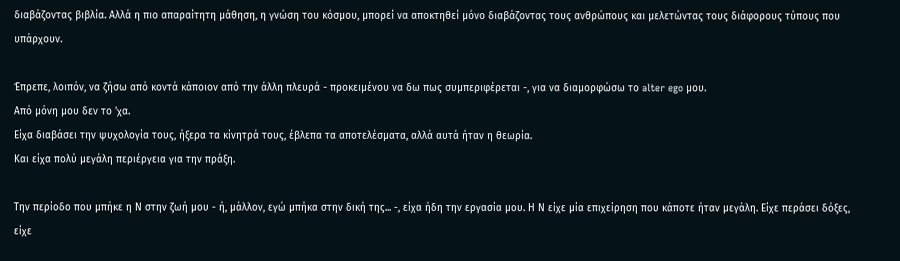διαβάζοντας βιβλία. Αλλά η πιο απαραίτητη μάθηση, η γνώση του κόσμου, μπορεί να αποκτηθεί μόνο διαβάζοντας τους ανθρώπους και μελετώντας τους διάφορους τύπους που υπάρχουν.

Έπρεπε, λοιπόν, να ζήσω από κοντά κάποιον από την άλλη πλευρά - προκειμένου να δω πως συμπεριφέρεται -, για να διαμορφώσω το alter ego μου.
Από μόνη μου δεν το 'χα.
Είχα διαβάσει την ψυχολογία τους, ήξερα τα κίνητρά τους, έβλεπα τα αποτελέσματα, αλλά αυτά ήταν η θεωρία.
Και είχα πολύ μεγάλη περιέργεια για την πράξη.

Την περίοδο που μπήκε η Ν στην ζωή μου - ή, μάλλον, εγώ μπήκα στην δική της... -, είχα ήδη την εργασία μου. Η Ν είχε μία επιχείρηση που κάποτε ήταν μεγάλη. Είχε περάσει δόξες, είχε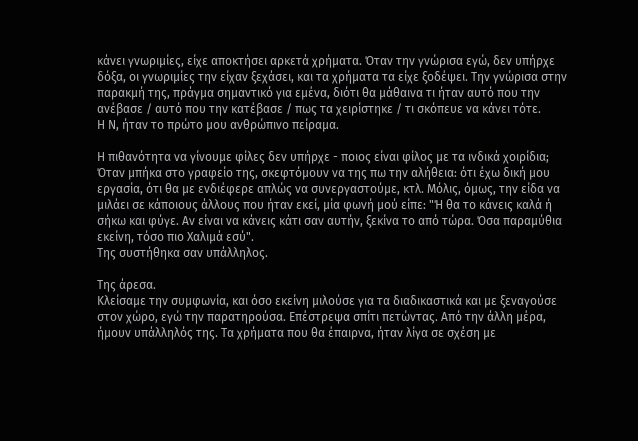κάνει γνωριμίες, είχε αποκτήσει αρκετά χρήματα. Όταν την γνώρισα εγώ, δεν υπήρχε δόξα, οι γνωριμίες την είχαν ξεχάσει, και τα χρήματα τα είχε ξοδέψει. Την γνώρισα στην παρακμή της, πράγμα σημαντικό για εμένα, διότι θα μάθαινα τι ήταν αυτό που την ανέβασε / αυτό που την κατέβασε / πως τα χειρίστηκε / τι σκόπευε να κάνει τότε.
Η Ν, ήταν το πρώτο μου ανθρώπινο πείραμα.

Η πιθανότητα να γίνουμε φίλες δεν υπήρχε - ποιος είναι φίλος με τα ινδικά χοιρίδια;
Όταν μπήκα στο γραφείο της, σκεφτόμουν να της πω την αλήθεια: ότι έχω δική μου εργασία, ότι θα με ενδιέφερε απλώς να συνεργαστούμε, κτλ. Μόλις, όμως, την είδα να μιλάει σε κάποιους άλλους που ήταν εκεί, μία φωνή μού είπε: "Ή θα το κάνεις καλά ή σήκω και φύγε. Αν είναι να κάνεις κάτι σαν αυτήν, ξεκίνα το από τώρα. Όσα παραμύθια εκείνη, τόσο πιο Χαλιμά εσύ".
Της συστήθηκα σαν υπάλληλος.

Της άρεσα.
Κλείσαμε την συμφωνία, και όσο εκείνη μιλούσε για τα διαδικαστικά και με ξεναγούσε στον χώρο, εγώ την παρατηρούσα. Επέστρεψα σπίτι πετώντας. Από την άλλη μέρα, ήμουν υπάλληλός της. Τα χρήματα που θα έπαιρνα, ήταν λίγα σε σχέση με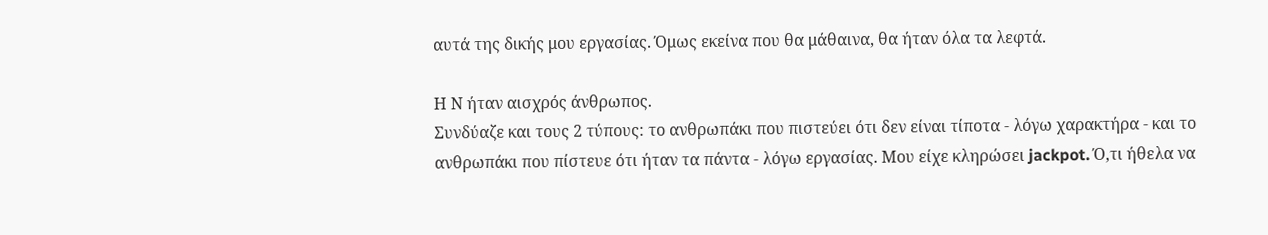αυτά της δικής μου εργασίας. Όμως εκείνα που θα μάθαινα, θα ήταν όλα τα λεφτά.

Η Ν ήταν αισχρός άνθρωπος.
Συνδύαζε και τους 2 τύπους: το ανθρωπάκι που πιστεύει ότι δεν είναι τίποτα - λόγω χαρακτήρα - και το ανθρωπάκι που πίστευε ότι ήταν τα πάντα - λόγω εργασίας. Μου είχε κληρώσει jackpot. Ό,τι ήθελα να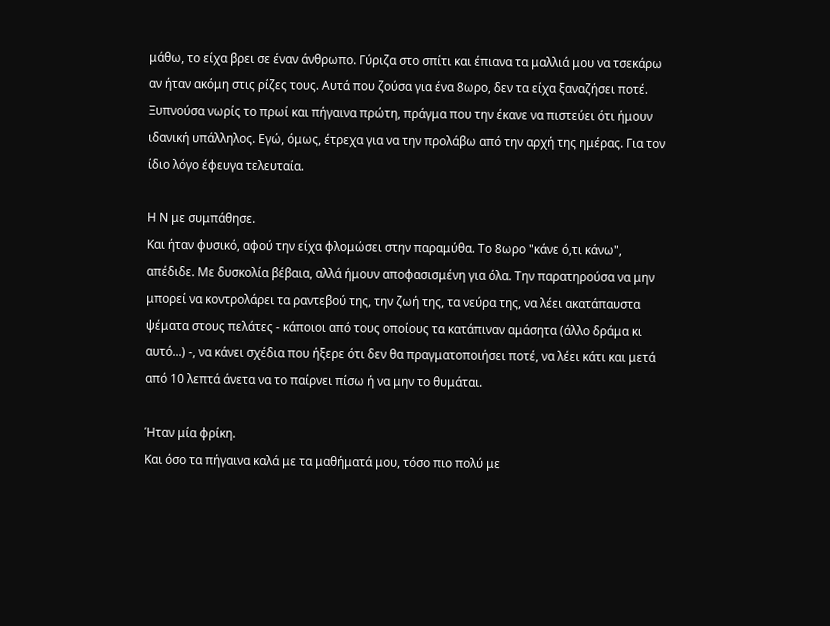μάθω, το είχα βρει σε έναν άνθρωπο. Γύριζα στο σπίτι και έπιανα τα μαλλιά μου να τσεκάρω αν ήταν ακόμη στις ρίζες τους. Αυτά που ζούσα για ένα 8ωρο, δεν τα είχα ξαναζήσει ποτέ. Ξυπνούσα νωρίς το πρωί και πήγαινα πρώτη, πράγμα που την έκανε να πιστεύει ότι ήμουν ιδανική υπάλληλος. Εγώ, όμως, έτρεχα για να την προλάβω από την αρχή της ημέρας. Για τον ίδιο λόγο έφευγα τελευταία.

Η Ν με συμπάθησε.
Και ήταν φυσικό, αφού την είχα φλομώσει στην παραμύθα. Το 8ωρο "κάνε ό,τι κάνω", απέδιδε. Με δυσκολία βέβαια, αλλά ήμουν αποφασισμένη για όλα. Την παρατηρούσα να μην μπορεί να κοντρολάρει τα ραντεβού της, την ζωή της, τα νεύρα της, να λέει ακατάπαυστα ψέματα στους πελάτες - κάποιοι από τους οποίους τα κατάπιναν αμάσητα (άλλο δράμα κι αυτό...) -, να κάνει σχέδια που ήξερε ότι δεν θα πραγματοποιήσει ποτέ, να λέει κάτι και μετά από 10 λεπτά άνετα να το παίρνει πίσω ή να μην το θυμάται.

Ήταν μία φρίκη.
Και όσο τα πήγαινα καλά με τα μαθήματά μου, τόσο πιο πολύ με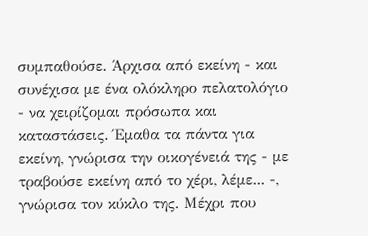συμπαθούσε. Άρχισα από εκείνη - και συνέχισα με ένα ολόκληρο πελατολόγιο - να χειρίζομαι πρόσωπα και καταστάσεις. Έμαθα τα πάντα για εκείνη, γνώρισα την οικογένειά της - με τραβούσε εκείνη από το χέρι, λέμε... -, γνώρισα τον κύκλο της. Μέχρι που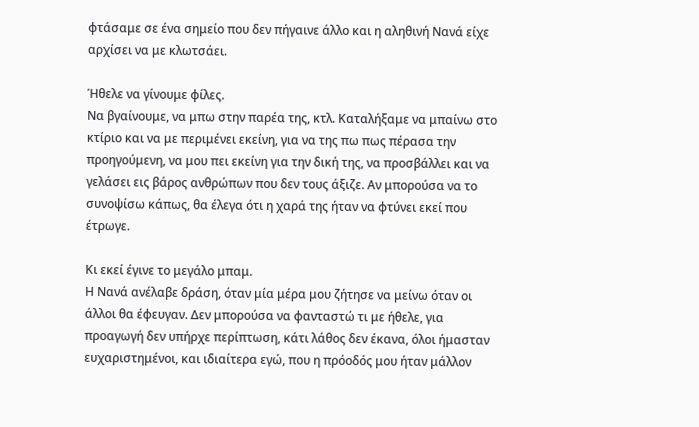φτάσαμε σε ένα σημείο που δεν πήγαινε άλλο και η αληθινή Νανά είχε αρχίσει να με κλωτσάει.

Ήθελε να γίνουμε φίλες.
Να βγαίνουμε, να μπω στην παρέα της, κτλ. Καταλήξαμε να μπαίνω στο κτίριο και να με περιμένει εκείνη, για να της πω πως πέρασα την προηγούμενη, να μου πει εκείνη για την δική της, να προσβάλλει και να γελάσει εις βάρος ανθρώπων που δεν τους άξιζε. Αν μπορούσα να το συνοψίσω κάπως, θα έλεγα ότι η χαρά της ήταν να φτύνει εκεί που έτρωγε.

Κι εκεί έγινε το μεγάλο μπαμ.
Η Νανά ανέλαβε δράση, όταν μία μέρα μου ζήτησε να μείνω όταν οι άλλοι θα έφευγαν. Δεν μπορούσα να φανταστώ τι με ήθελε, για προαγωγή δεν υπήρχε περίπτωση, κάτι λάθος δεν έκανα, όλοι ήμασταν ευχαριστημένοι, και ιδιαίτερα εγώ, που η πρόοδός μου ήταν μάλλον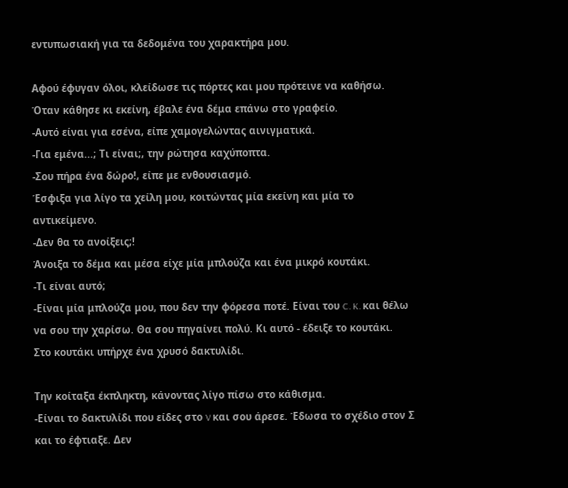εντυπωσιακή για τα δεδομένα του χαρακτήρα μου.

Αφού έφυγαν όλοι, κλείδωσε τις πόρτες και μου πρότεινε να καθήσω. Όταν κάθησε κι εκείνη, έβαλε ένα δέμα επάνω στο γραφείο.
-Αυτό είναι για εσένα, είπε χαμογελώντας αινιγματικά.
-Για εμένα...; Τι είναι;, την ρώτησα καχύποπτα.
-Σου πήρα ένα δώρο!, είπε με ενθουσιασμό.
Έσφιξα για λίγο τα χείλη μου, κοιτώντας μία εκείνη και μία το αντικείμενο.
-Δεν θα το ανοίξεις;!
Άνοιξα το δέμα και μέσα είχε μία μπλούζα και ένα μικρό κουτάκι.
-Τι είναι αυτό;
-Είναι μία μπλούζα μου, που δεν την φόρεσα ποτέ. Είναι του C. K. και θέλω να σου την χαρίσω. Θα σου πηγαίνει πολύ. Κι αυτό - έδειξε το κουτάκι.
Στο κουτάκι υπήρχε ένα χρυσό δακτυλίδι.

Την κοίταξα έκπληκτη, κάνοντας λίγο πίσω στο κάθισμα.
-Είναι το δακτυλίδι που είδες στο V και σου άρεσε. Έδωσα το σχέδιο στον Σ και το έφτιαξε. Δεν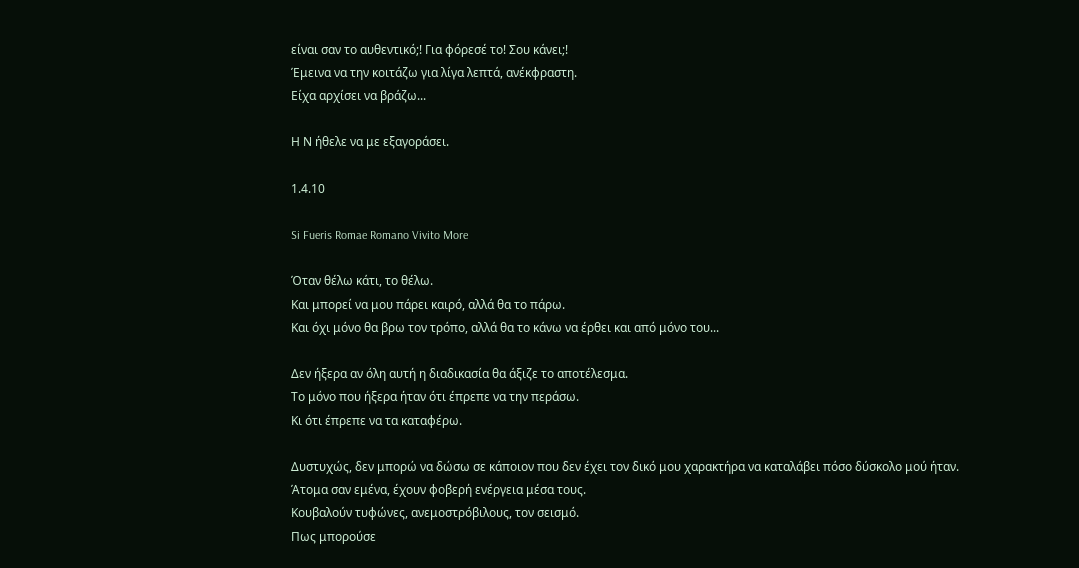είναι σαν το αυθεντικό;! Για φόρεσέ το! Σου κάνει;!
Έμεινα να την κοιτάζω για λίγα λεπτά, ανέκφραστη.
Είχα αρχίσει να βράζω...

Η Ν ήθελε να με εξαγοράσει.

1.4.10

Si Fueris Romae Romano Vivito More

Όταν θέλω κάτι, το θέλω.
Και μπορεί να μου πάρει καιρό, αλλά θα το πάρω.
Και όχι μόνο θα βρω τον τρόπο, αλλά θα το κάνω να έρθει και από μόνο του...

Δεν ήξερα αν όλη αυτή η διαδικασία θα άξιζε το αποτέλεσμα.
Το μόνο που ήξερα ήταν ότι έπρεπε να την περάσω.
Κι ότι έπρεπε να τα καταφέρω.

Δυστυχώς, δεν μπορώ να δώσω σε κάποιον που δεν έχει τον δικό μου χαρακτήρα να καταλάβει πόσο δύσκολο μού ήταν.
Άτομα σαν εμένα, έχουν φοβερή ενέργεια μέσα τους.
Κουβαλούν τυφώνες, ανεμοστρόβιλους, τον σεισμό.
Πως μπορούσε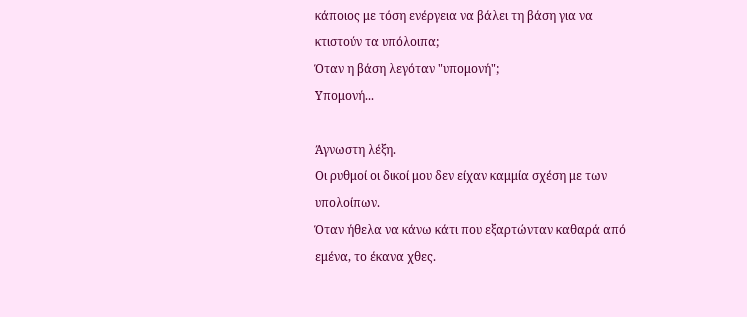κάποιος με τόση ενέργεια να βάλει τη βάση για να κτιστούν τα υπόλοιπα;
Όταν η βάση λεγόταν "υπομονή";
Υπομονή...

Άγνωστη λέξη.
Οι ρυθμοί οι δικοί μου δεν είχαν καμμία σχέση με των υπολοίπων.
Όταν ήθελα να κάνω κάτι που εξαρτώνταν καθαρά από εμένα, το έκανα χθες.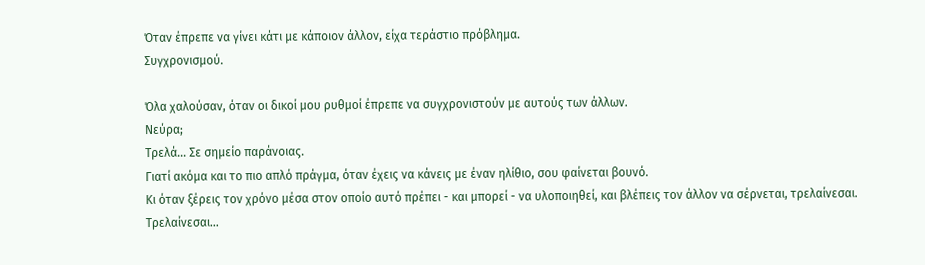Όταν έπρεπε να γίνει κάτι με κάποιον άλλον, είχα τεράστιο πρόβλημα.
Συγχρονισμού.

Όλα χαλούσαν, όταν οι δικοί μου ρυθμοί έπρεπε να συγχρονιστούν με αυτούς των άλλων.
Νεύρα;
Τρελά... Σε σημείο παράνοιας.
Γιατί ακόμα και το πιο απλό πράγμα, όταν έχεις να κάνεις με έναν ηλίθιο, σου φαίνεται βουνό.
Κι όταν ξέρεις τον χρόνο μέσα στον οποίο αυτό πρέπει - και μπορεί - να υλοποιηθεί, και βλέπεις τον άλλον να σέρνεται, τρελαίνεσαι.
Τρελαίνεσαι...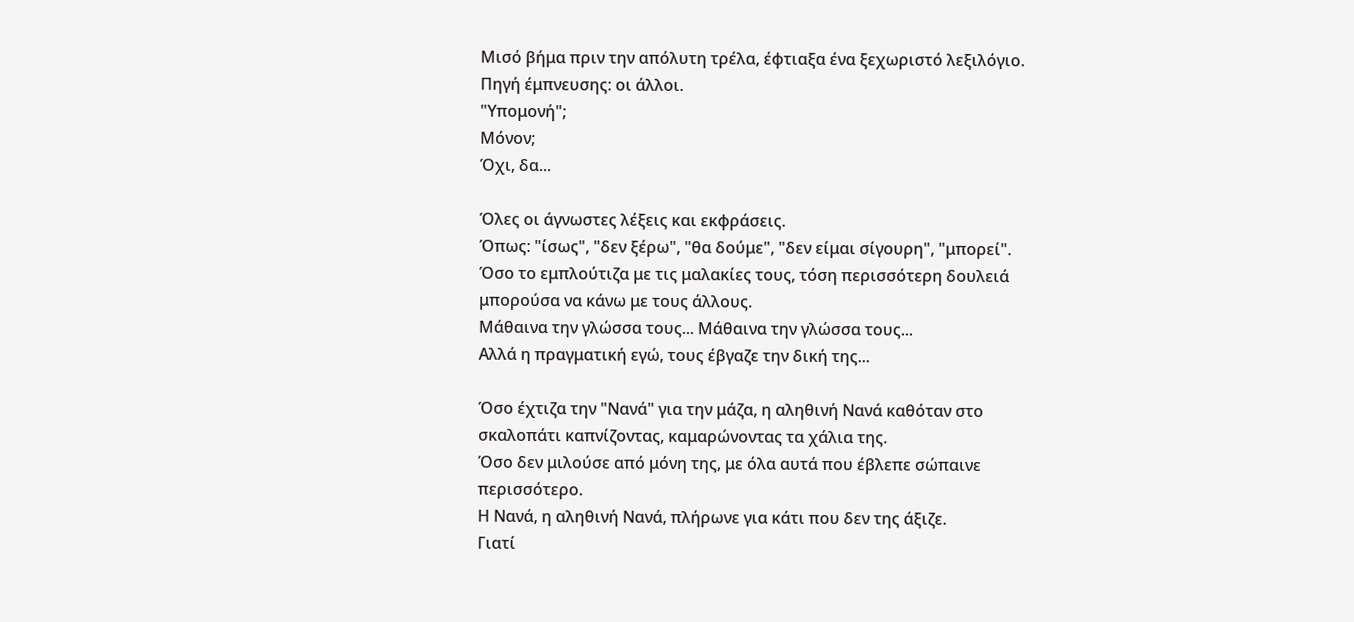Μισό βήμα πριν την απόλυτη τρέλα, έφτιαξα ένα ξεχωριστό λεξιλόγιο.
Πηγή έμπνευσης: οι άλλοι.
"Υπομονή";
Μόνον;
Όχι, δα...

Όλες οι άγνωστες λέξεις και εκφράσεις.
Όπως: "ίσως", "δεν ξέρω", "θα δούμε", "δεν είμαι σίγουρη", "μπορεί".
Όσο το εμπλούτιζα με τις μαλακίες τους, τόση περισσότερη δουλειά μπορούσα να κάνω με τους άλλους.
Μάθαινα την γλώσσα τους... Μάθαινα την γλώσσα τους...
Αλλά η πραγματική εγώ, τους έβγαζε την δική της...

Όσο έχτιζα την "Νανά" για την μάζα, η αληθινή Νανά καθόταν στο σκαλοπάτι καπνίζοντας, καμαρώνοντας τα χάλια της.
Όσο δεν μιλούσε από μόνη της, με όλα αυτά που έβλεπε σώπαινε περισσότερο.
Η Νανά, η αληθινή Νανά, πλήρωνε για κάτι που δεν της άξιζε.
Γιατί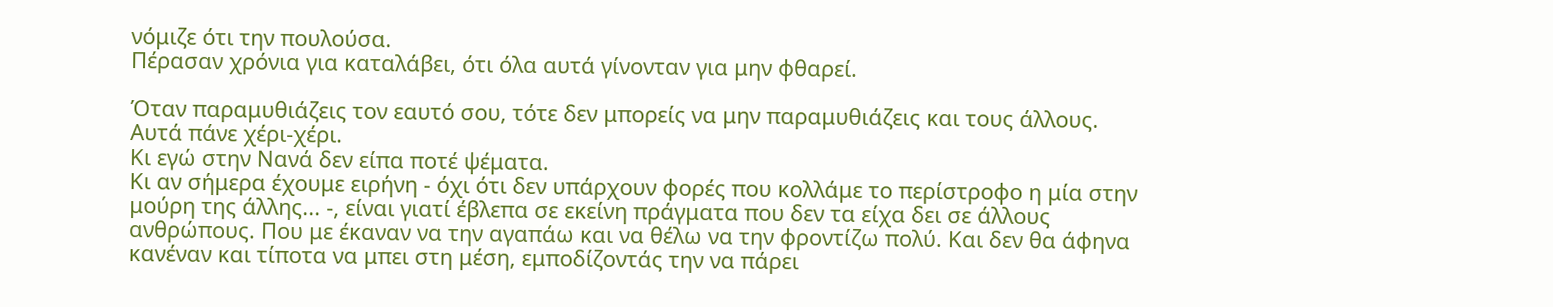νόμιζε ότι την πουλούσα.
Πέρασαν χρόνια για καταλάβει, ότι όλα αυτά γίνονταν για μην φθαρεί.

Όταν παραμυθιάζεις τον εαυτό σου, τότε δεν μπορείς να μην παραμυθιάζεις και τους άλλους.
Αυτά πάνε χέρι-χέρι.
Κι εγώ στην Νανά δεν είπα ποτέ ψέματα.
Κι αν σήμερα έχουμε ειρήνη - όχι ότι δεν υπάρχουν φορές που κολλάμε το περίστροφο η μία στην μούρη της άλλης... -, είναι γιατί έβλεπα σε εκείνη πράγματα που δεν τα είχα δει σε άλλους ανθρώπους. Που με έκαναν να την αγαπάω και να θέλω να την φροντίζω πολύ. Και δεν θα άφηνα κανέναν και τίποτα να μπει στη μέση, εμποδίζοντάς την να πάρει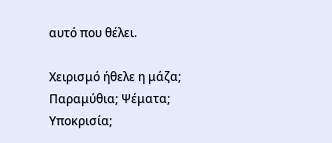αυτό που θέλει.

Χειρισμό ήθελε η μάζα;
Παραμύθια; Ψέματα; Υποκρισία;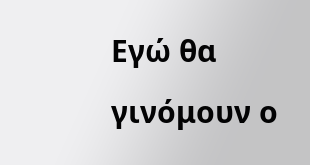Εγώ θα γινόμουν ο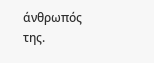άνθρωπός της.